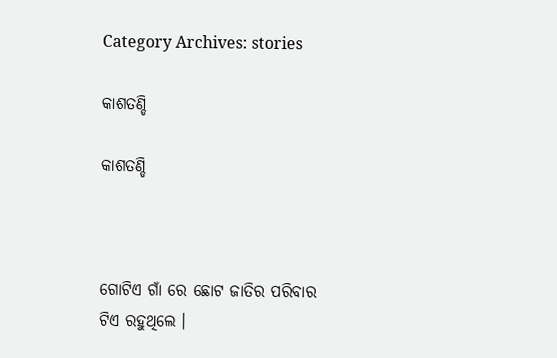Category Archives: stories

କାଶତଣ୍ଡି

କାଶତଣ୍ଡି



ଗୋଟିଏ ଗାଁ ରେ ଛୋଟ ଜାତିର ପରିବାର ଟିଏ ରହୁଥିଲେ ।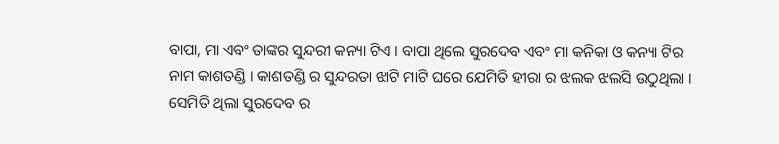ବାପା, ମା ଏବଂ ତାଙ୍କର ସୁନ୍ଦରୀ କନ୍ୟା ଟିଏ । ବାପା ଥିଲେ ସୁରଦେବ ଏବଂ ମା କନିକା ଓ କନ୍ୟା ଟିର ନାମ କାଶତଣ୍ଡି । କାଶତଣ୍ଡି ର ସୁନ୍ଦରତା ଝାଟି ମାଟି ଘରେ ଯେମିତି ହୀରା ର ଝଲକ ଝଲସି ଉଠୁଥିଲା । ସେମିତି ଥିଲା ସୁରଦେବ ର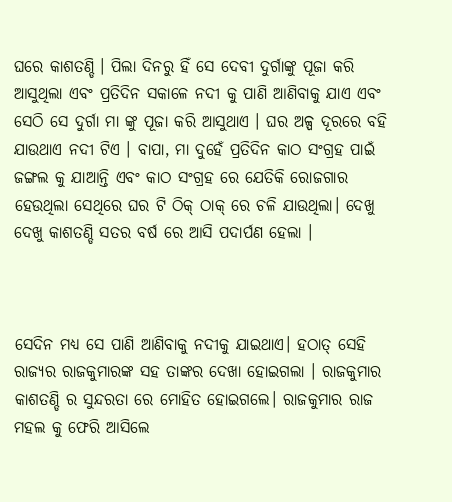ଘରେ କାଶତଣ୍ଡି । ପିଲା ଦିନରୁ ହିଁ ସେ ଦେବୀ ଦୁର୍ଗାଙ୍କୁ ପୂଜା କରି ଆସୁଥିଲା ଏବଂ ପ୍ରତିଦିନ ସକାଳେ ନଦୀ କୁ ପାଣି ଆଣିବାକୁ ଯାଏ ଏବଂ ସେଠି ସେ ଦୁର୍ଗା ମା ଙ୍କୁ ପୂଜା କରି ଆସୁଥାଏ । ଘର ଅଳ୍ପ ଦୂରରେ ବହି ଯାଉଥାଏ ନଦୀ ଟିଏ । ବାପା, ମା ଦୁହେଁ ପ୍ରତିଦିନ କାଠ ସଂଗ୍ରହ ପାଇଁ ଜଙ୍ଗଲ କୁ ଯାଆନ୍ତି ଏବଂ କାଠ ସଂଗ୍ରହ ରେ ଯେତିକି ରୋଜଗାର ହେଉଥିଲା ସେଥିରେ ଘର ଟି ଠିକ୍ ଠାକ୍ ରେ ଚଳି ଯାଉଥିଲା। ଦେଖୁ ଦେଖୁ କାଶତଣ୍ଡି ସତର ବର୍ଷ ରେ ଆସି ପଦାର୍ପଣ ହେଲା ।



ସେଦିନ ମଧ୍ୟ ସେ ପାଣି ଆଣିବାକୁ ନଦୀକୁ ଯାଇଥାଏ। ହଠାତ୍ ସେହି ରାଜ୍ୟର ରାଜକୁମାରଙ୍କ ସହ ତାଙ୍କର ଦେଖା ହୋଇଗଲା । ରାଜକୁମାର କାଶତଣ୍ଡି ର ସୁନ୍ଦରତା ରେ ମୋହିତ ହୋଇଗଲେ। ରାଜକୁମାର ରାଜ ମହଲ କୁ ଫେରି ଆସିଲେ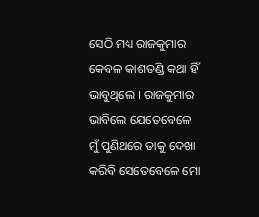ସେଠି ମଧ୍ୟ ରାଜକୁମାର କେବଳ କାଶତଣ୍ଡି କଥା ହିଁ ଭାବୁଥିଲେ । ରାଜକୁମାର ଭାବିଲେ ଯେତେବେଳେ ମୁଁ ପୁଣିଥରେ ତାକୁ ଦେଖା କରିବି ସେତେବେଳେ ମୋ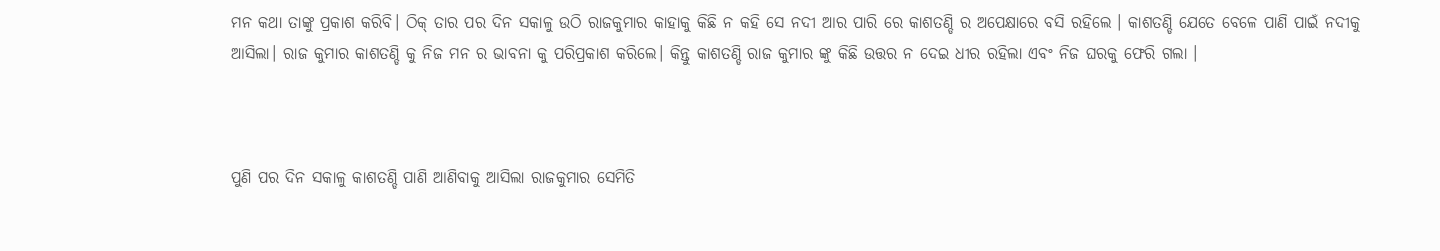ମନ କଥା ତାଙ୍କୁ ପ୍ରକାଶ କରିବି। ଠିକ୍ ତାର ପର ଦିନ ସକାଳୁ ଉଠି ରାଜକୁମାର କାହାକୁ କିଛି ନ କହି ସେ ନଦୀ ଆର ପାରି ରେ କାଶତଣ୍ଡି ର ଅପେକ୍ଷାରେ ବସି ରହିଲେ । କାଶତଣ୍ଡି ଯେତେ ବେଳେ ପାଣି ପାଇଁ ନଦୀକୁ ଆସିଲା। ରାଜ କୁମାର କାଶତଣ୍ଡି କୁ ନିଜ ମନ ର ଭାବନା କୁ ପରିପ୍ରକାଶ କରିଲେ। କିନ୍ତୁ କାଶତଣ୍ଡି ରାଜ କୁମାର ଙ୍କୁ କିଛି ଉତ୍ତର ନ ଦେଇ ଧୀର ରହିଲା ଏବଂ ନିଜ ଘରକୁ ଫେରି ଗଲା ।



ପୁଣି ପର ଦିନ ସକାଳୁ କାଶତଣ୍ଡି ପାଣି ଆଣିବାକୁ ଆସିଲା ରାଜକୁମାର ସେମିତି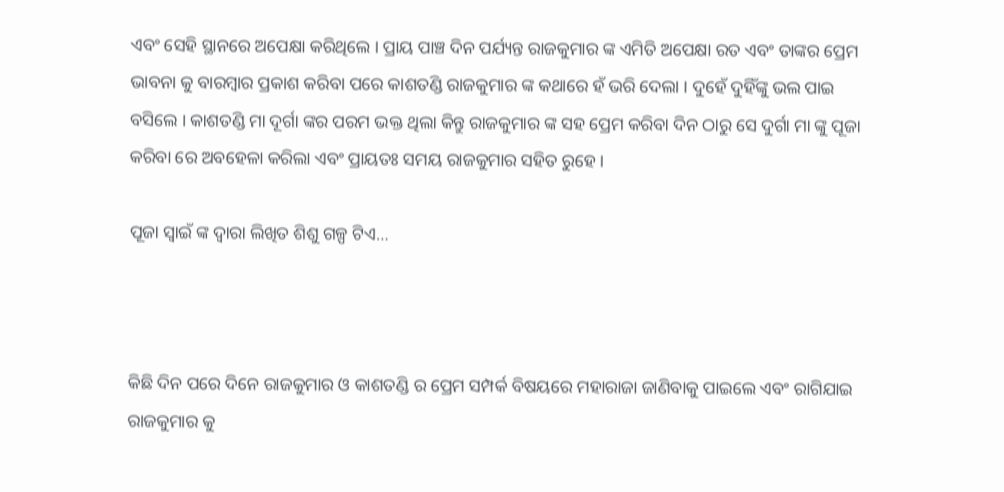ଏବଂ ସେହି ସ୍ଥାନରେ ଅପେକ୍ଷା କରିଥିଲେ । ପ୍ରାୟ ପାଞ୍ଚ ଦିନ ପର୍ଯ୍ୟନ୍ତ ରାଜକୁମାର ଙ୍କ ଏମିତି ଅପେକ୍ଷା ରତ ଏବଂ ତାଙ୍କର ପ୍ରେମ ଭାବନା କୁ ବାରମ୍ବାର ପ୍ରକାଶ କରିବା ପରେ କାଶତଣ୍ଡି ରାଜକୁମାର ଙ୍କ କଥାରେ ହଁ ଭରି ଦେଲା । ଦୁହେଁ ଦୁହିଁଙ୍କୁ ଭଲ ପାଇ ବସିଲେ । କାଶତଣ୍ଡି ମା ଦୂର୍ଗା ଙ୍କର ପରମ ଭକ୍ତ ଥିଲା କିନ୍ତୁ ରାଜକୁମାର ଙ୍କ ସହ ପ୍ରେମ କରିବା ଦିନ ଠାରୁ ସେ ଦୁର୍ଗା ମା ଙ୍କୁ ପୂଜା କରିବା ରେ ଅବହେଳା କରିଲା ଏବଂ ପ୍ରାୟତଃ ସମୟ ରାଜକୁମାର ସହିତ ରୁହେ ।

ପୂଜା ସ୍ୱାଇଁ ଙ୍କ ଦ୍ଵାରା ଲିଖିତ ଶିଶୁ ଗଳ୍ପ ଟିଏ…



କିଛି ଦିନ ପରେ ଦିନେ ରାଜକୁମାର ଓ କାଶତଣ୍ଡି ର ପ୍ରେମ ସମ୍ପର୍କ ବିଷୟରେ ମହାରାଜା ଜାଣିବାକୁ ପାଇଲେ ଏବଂ ରାଗିଯାଇ ରାଜକୁମାର କୁ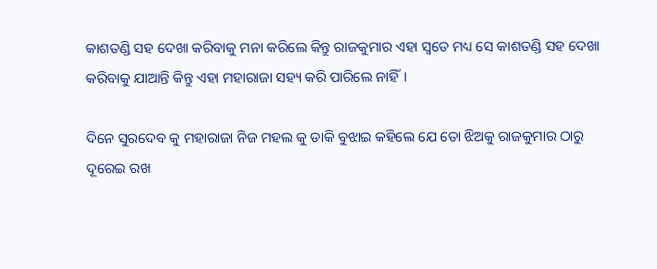କାଶତଣ୍ଡି ସହ ଦେଖା କରିବାକୁ ମନା କରିଲେ କିନ୍ତୁ ରାଜକୁମାର ଏହା ସ୍ଵତେ ମଧ୍ୟ ସେ କାଶତଣ୍ଡି ସହ ଦେଖା କରିବାକୁ ଯାଆନ୍ତି କିନ୍ତୁ ଏହା ମହାରାଜା ସହ୍ୟ କରି ପାରିଲେ ନାହିଁ।

ଦିନେ ସୁରଦେବ କୁ ମହାରାଜା ନିଜ ମହଲ କୁ ଡାକି ବୁଝାଇ କହିଲେ ଯେ ତୋ ଝିଅକୁ ରାଜକୁମାର ଠାରୁ ଦୂରେଇ ରଖ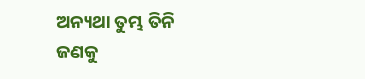ଅନ୍ୟଥା ତୁମ୍ଭ ତିନି ଜଣକୁ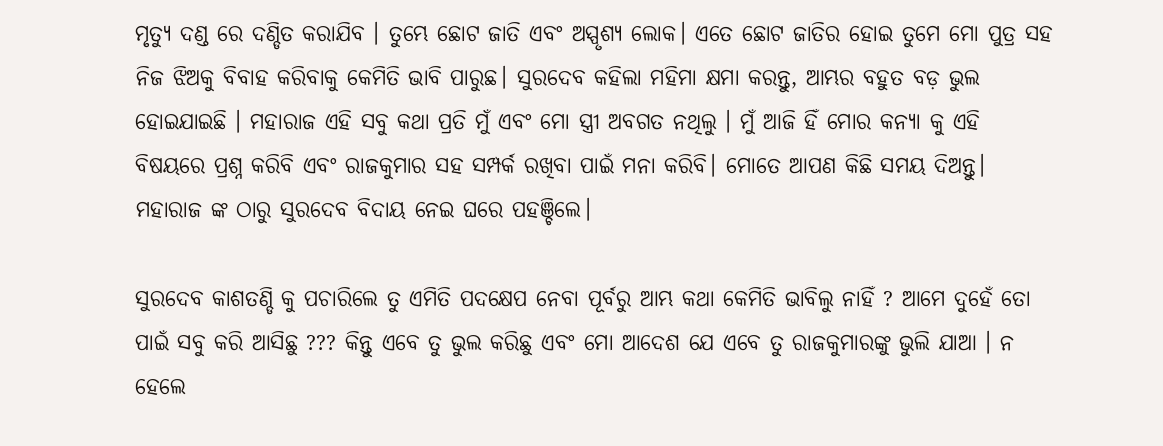ମୃତ୍ୟୁ ଦଣ୍ଡ ରେ ଦଣ୍ଡିତ କରାଯିବ । ତୁମ୍ଭେ ଛୋଟ ଜାତି ଏବଂ ଅସ୍ପୃଶ୍ୟ ଲୋକ। ଏତେ ଛୋଟ ଜାତିର ହୋଇ ତୁମେ ମୋ ପୁତ୍ର ସହ ନିଜ ଝିଅକୁ ବିବାହ କରିବାକୁ କେମିତି ଭାବି ପାରୁଛ। ସୁରଦେବ କହିଲା ମହିମା କ୍ଷମା କରନ୍ତୁ, ଆମ୍ଭର ବହୁତ ବଡ଼ ଭୁଲ ହୋଇଯାଇଛି । ମହାରାଜ ଏହି ସବୁ କଥା ପ୍ରତି ମୁଁ ଏବଂ ମୋ ସ୍ତ୍ରୀ ଅବଗତ ନଥିଲୁ । ମୁଁ ଆଜି ହିଁ ମୋର କନ୍ୟା କୁ ଏହି ବିଷୟରେ ପ୍ରଶ୍ନ କରିବି ଏବଂ ରାଜକୁମାର ସହ ସମ୍ପର୍କ ରଖିବା ପାଇଁ ମନା କରିବି। ମୋତେ ଆପଣ କିଛି ସମୟ ଦିଅନ୍ତୁ। ମହାରାଜ ଙ୍କ ଠାରୁ ସୁରଦେବ ବିଦାୟ ନେଇ ଘରେ ପହଞ୍ଚିଲେ।

ସୁରଦେବ କାଶତଣ୍ଡି କୁ ପଚାରିଲେ ତୁ ଏମିତି ପଦକ୍ଷେପ ନେବା ପୂର୍ବରୁ ଆମ୍ଭ କଥା କେମିତି ଭାବିଲୁ ନାହିଁ ? ଆମେ ଦୁହେଁ ତୋ ପାଇଁ ସବୁ କରି ଆସିଛୁ ??? କିନ୍ତୁ ଏବେ ତୁ ଭୁଲ କରିଛୁ ଏବଂ ମୋ ଆଦେଶ ଯେ ଏବେ ତୁ ରାଜକୁମାରଙ୍କୁ ଭୁଲି ଯାଆ । ନ ହେଲେ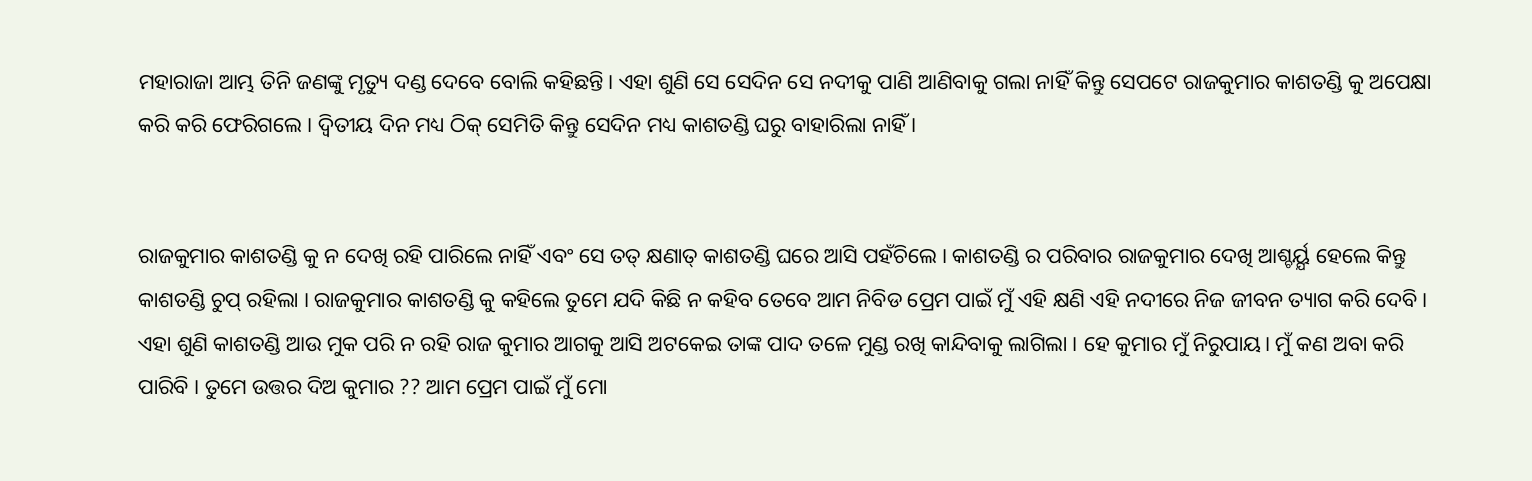ମହାରାଜା ଆମ୍ଭ ତିନି ଜଣଙ୍କୁ ମୃତ୍ୟୁ ଦଣ୍ଡ ଦେବେ ବୋଲି କହିଛନ୍ତି। ଏହା ଶୁଣି ସେ ସେଦିନ ସେ ନଦୀକୁ ପାଣି ଆଣିବାକୁ ଗଲା ନାହିଁ କିନ୍ତୁ ସେପଟେ ରାଜକୁମାର କାଶତଣ୍ଡି କୁ ଅପେକ୍ଷା କରି କରି ଫେରିଗଲେ । ଦ୍ଵିତୀୟ ଦିନ ମଧ୍ୟ ଠିକ୍ ସେମିତି କିନ୍ତୁ ସେଦିନ ମଧ୍ୟ କାଶତଣ୍ଡି ଘରୁ ବାହାରିଲା ନାହିଁ ।


ରାଜକୁମାର କାଶତଣ୍ଡି କୁ ନ ଦେଖି ରହି ପାରିଲେ ନାହିଁ ଏବଂ ସେ ତତ୍ କ୍ଷଣାତ୍ କାଶତଣ୍ଡି ଘରେ ଆସି ପହଁଚିଲେ । କାଶତଣ୍ଡି ର ପରିବାର ରାଜକୁମାର ଦେଖି ଆଶ୍ଚର୍ୟ୍ଯ ହେଲେ କିନ୍ତୁ କାଶତଣ୍ଡି ଚୁପ୍ ରହିଲା । ରାଜକୁମାର କାଶତଣ୍ଡି କୁ କହିଲେ ତୁମେ ଯଦି କିଛି ନ କହିବ ତେବେ ଆମ ନିବିଡ ପ୍ରେମ ପାଇଁ ମୁଁ ଏହି କ୍ଷଣି ଏହି ନଦୀରେ ନିଜ ଜୀବନ ତ୍ୟାଗ କରି ଦେବି । ଏହା ଶୁଣି କାଶତଣ୍ଡି ଆଉ ମୁକ ପରି ନ ରହି ରାଜ କୁମାର ଆଗକୁ ଆସି ଅଟକେଇ ତାଙ୍କ ପାଦ ତଳେ ମୁଣ୍ଡ ରଖି କାନ୍ଦିବାକୁ ଲାଗିଲା । ହେ କୁମାର ମୁଁ ନିରୁପାୟ। ମୁଁ କଣ ଅବା କରି ପାରିବି । ତୁମେ ଉତ୍ତର ଦିଅ କୁମାର ?? ଆମ ପ୍ରେମ ପାଇଁ ମୁଁ ମୋ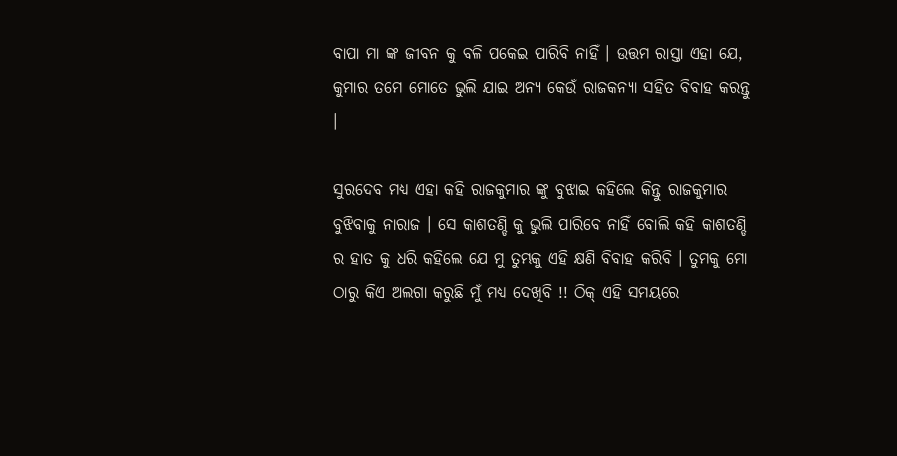ବାପା ମା ଙ୍କ ଜୀବନ କୁ ବଳି ପକେଇ ପାରିବି ନାହିଁ । ଉତ୍ତମ ରାସ୍ତା ଏହା ଯେ, କୁମାର ତମେ ମୋତେ ଭୁଲି ଯାଇ ଅନ୍ୟ କେଉଁ ରାଜକନ୍ୟା ସହିତ ବିବାହ କରନ୍ତୁ ।

ସୁରଦେବ ମଧ୍ୟ ଏହା କହି ରାଜକୁମାର ଙ୍କୁ ବୁଝାଇ କହିଲେ କିନ୍ତୁ ରାଜକୁମାର ବୁଝିବାକୁ ନାରାଜ । ସେ କାଶତଣ୍ଡି କୁ ଭୁଲି ପାରିବେ ନାହିଁ ବୋଲି କହି କାଶତଣ୍ଡି ର ହାତ କୁ ଧରି କହିଲେ ଯେ ମୁ ତୁମ୍ଭକୁ ଏହି କ୍ଷଣି ବିବାହ କରିବି । ତୁମକୁ ମୋ ଠାରୁ କିଏ ଅଲଗା କରୁଛି ମୁଁ ମଧ୍ୟ ଦେଖିବି !! ଠିକ୍ ଏହି ସମୟରେ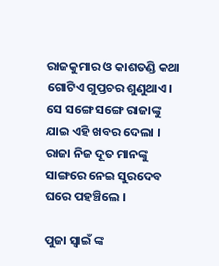ରାଜକୁମାର ଓ କାଶତଣ୍ଡି କଥା ଗୋଟିଏ ଗୁପ୍ତଚର ଶୁଣୁଥାଏ। ସେ ସଙ୍ଗେ ସଙ୍ଗେ ରାଜାଙ୍କୁ ଯାଇ ଏହି ଖବର ଦେଲା । ରାଜା ନିଜ ଦୂତ ମାନଙ୍କୁ ସାଙ୍ଗରେ ନେଇ ସୁରଦେବ ଘରେ ପହଞ୍ଚିଲେ ।

ପୁଜା ସ୍ଵାଇଁ ଙ୍କ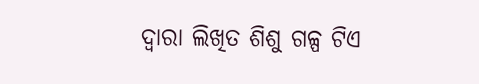ଦ୍ଵାରା ଲିଖିତ ଶିଶୁ ଗଳ୍ପ ଟିଏ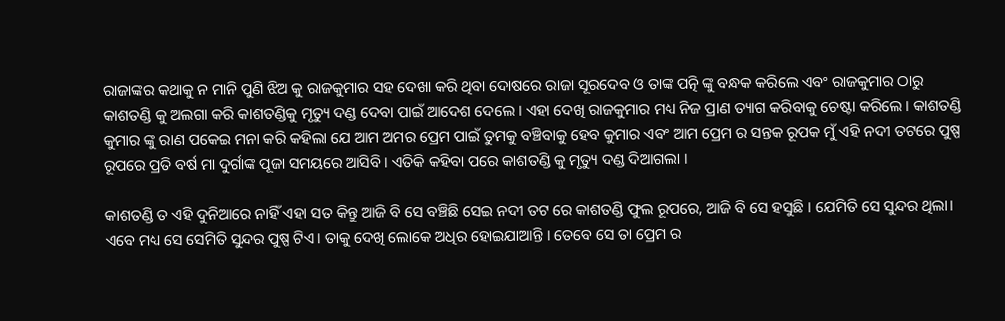ରାଜାଙ୍କର କଥାକୁ ନ ମାନି ପୁଣି ଝିଅ କୁ ରାଜକୁମାର ସହ ଦେଖା କରି ଥିବା ଦୋଷରେ ରାଜା ସୂରଦେବ ଓ ତାଙ୍କ ପତ୍ନି ଙ୍କୁ ବନ୍ଧକ କରିଲେ ଏବଂ ରାଜକୁମାର ଠାରୁ କାଶତଣ୍ଡି କୁ ଅଲଗା କରି କାଶତଣ୍ଡିକୁ ମୃତ୍ୟୁ ଦଣ୍ଡ ଦେବା ପାଇଁ ଆଦେଶ ଦେଲେ । ଏହା ଦେଖି ରାଜକୁମାର ମଧ୍ୟ ନିଜ ପ୍ରାଣ ତ୍ୟାଗ କରିବାକୁ ଚେଷ୍ଟା କରିଲେ । କାଶତଣ୍ଡି କୁମାର ଙ୍କୁ ରାଣ ପକେଇ ମନା କରି କହିଲା ଯେ ଆମ ଅମର ପ୍ରେମ ପାଇଁ ତୁମକୁ ବଞ୍ଚିବାକୁ ହେବ କୁମାର ଏବଂ ଆମ ପ୍ରେମ ର ସନ୍ତକ ରୂପକ ମୁଁ ଏହି ନଦୀ ତଟରେ ପୁଷ୍ପ ରୂପରେ ପ୍ରତି ବର୍ଷ ମା ଦୁର୍ଗାଙ୍କ ପୂଜା ସମୟରେ ଆସିବି । ଏତିକି କହିବା ପରେ କାଶତଣ୍ଡି କୁ ମୃତ୍ୟୁ ଦଣ୍ଡ ଦିଆଗଲା ।

କାଶତଣ୍ଡି ତ ଏହି ଦୁନିଆରେ ନାହିଁ ଏହା ସତ କିନ୍ତୁ ଆଜି ବି ସେ ବଞ୍ଚିଛି ସେଇ ନଦୀ ତଟ ରେ କାଶତଣ୍ଡି ଫୁଲ ରୂପରେ, ଆଜି ବି ସେ ହସୁଛି । ଯେମିତି ସେ ସୁନ୍ଦର ଥିଲା। ଏବେ ମଧ୍ୟ ସେ ସେମିତି ସୁନ୍ଦର ପୁଷ୍ପ ଟିଏ। ତାକୁ ଦେଖି ଲୋକେ ଅଧିର ହୋଇଯାଆନ୍ତି । ତେବେ ସେ ତା ପ୍ରେମ ର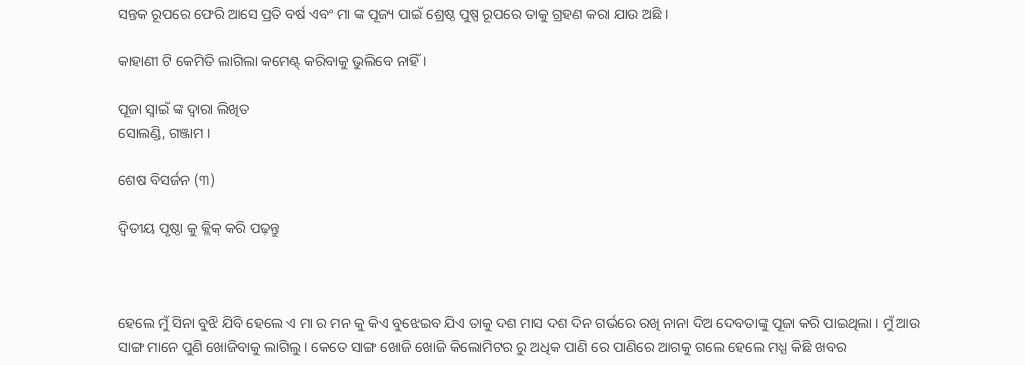ସନ୍ତକ ରୂପରେ ଫେରି ଆସେ ପ୍ରତି ବର୍ଷ ଏବଂ ମା ଙ୍କ ପୂଜ୍ୟ ପାଇଁ ଶ୍ରେଷ୍ଠ ପୁଷ୍ପ ରୂପରେ ତାକୁ ଗ୍ରହଣ କରା ଯାଉ ଅଛି ।

କାହାଣୀ ଟି କେମିତି ଲାଗିଲା କମେଣ୍ଟ୍ କରିବାକୁ ଭୁଲିବେ ନାହିଁ ।

ପୂଜା ସ୍ୱାଇଁ ଙ୍କ ଦ୍ଵାରା ଲିଖିତ
ସୋଲଣ୍ଡି, ଗଞ୍ଜାମ ।

ଶେଷ ବିସର୍ଜନ (୩)

ଦ୍ଵିତୀୟ ପୃଷ୍ଠା କୁ କ୍ଲିକ୍ କରି ପଢ଼ନ୍ତୁ



ହେଲେ ମୁଁ ସିନା ବୁଝି ଯିବି ହେଲେ ଏ ମା ର ମନ କୁ କିଏ ବୁଝେଇବ ଯିଏ ତାକୁ ଦଶ ମାସ ଦଶ ଦିନ ଗର୍ଭରେ ରଖି ନାନା ଦିଅ ଦେବତାଙ୍କୁ ପୂଜା କରି ପାଇଥିଲା । ମୁଁ ଆଉ ସାଙ୍ଗ ମାନେ ପୁଣି ଖୋଜିବାକୁ ଲାଗିଲୁ । କେତେ ସାଙ୍ଗ ଖୋଜି ଖୋଜି କିଲୋମିଟର ରୁ ଅଧିକ ପାଣି ରେ ପାଣିରେ ଆଗକୁ ଗଲେ ହେଲେ ମଧ୍ଯ କିଛି ଖବର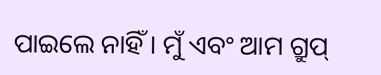ପାଇଲେ ନାହିଁ । ମୁଁ ଏବଂ ଆମ ଗ୍ରୁପ୍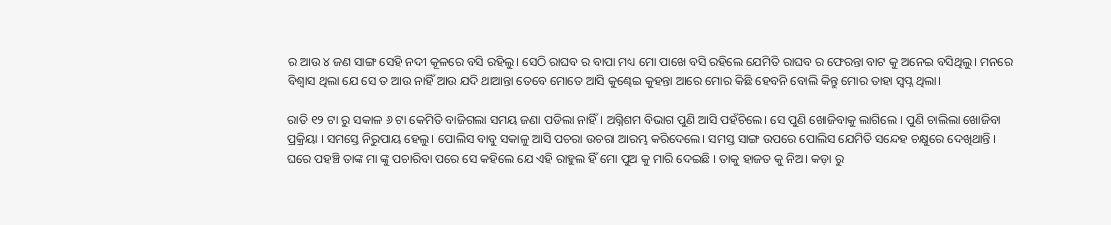ର ଆଉ ୪ ଜଣ ସାଙ୍ଗ ସେହି ନଦୀ କୂଳରେ ବସି ରହିଲୁ। ସେଠି ରାଘବ ର ବାପା ମଧ୍ୟ ମୋ ପାଖେ ବସି ରହିଲେ ଯେମିତି ରାଘବ ର ଫେରନ୍ତା ବାଟ କୁ ଅନେଇ ବସିଥିଲୁ। ମନରେ ବିଶ୍ୱାସ ଥିଲା ଯେ ସେ ତ ଆଉ ନାହିଁ ଆଉ ଯଦି ଥାଆନ୍ତା ତେବେ ମୋତେ ଆସି କୁଣ୍ଢେଇ କୁହନ୍ତା ଆରେ ମୋର କିଛି ହେବନି ବୋଲି କିନ୍ତୁ ମୋର ତାହା ସ୍ବପ୍ନ ଥିଲା।

ରାତି ୧୨ ଟା ରୁ ସକାଳ ୬ ଟା କେମିତି ବାଜିଗଲା ସମୟ ଜଣା ପଡିଲା ନାହିଁ। ଅଗ୍ନିଶମ ବିଭାଗ ପୁଣି ଆସି ପହଁଚିଲେ। ସେ ପୁଣି ଖୋଜିବାକୁ ଲାଗିଲେ । ପୁଣି ଚାଲିଲା ଖୋଜିବା ପ୍ରକ୍ରିୟା । ସମସ୍ତେ ନିରୁପାୟ ହେଲୁ। ପୋଲିସ ବାବୁ ସକାଳୁ ଆସି ପଚରା ଉଚରା ଆରମ୍ଭ କରିଦେଲେ। ସମସ୍ତ ସାଙ୍ଗ ଉପରେ ପୋଲିସ ଯେମିତି ସନ୍ଦେହ ଚକ୍ଷୁରେ ଦେଖିଥାନ୍ତି । ଘରେ ପହଞ୍ଚି ତାଙ୍କ ମା ଙ୍କୁ ପଚାରିବା ପରେ ସେ କହିଲେ ଯେ ଏହି ରାହୁଲ ହିଁ ମୋ ପୁଅ କୁ ମାରି ଦେଇଛି । ତାକୁ ହାଜତ କୁ ନିଅ। କଡ଼ା ରୁ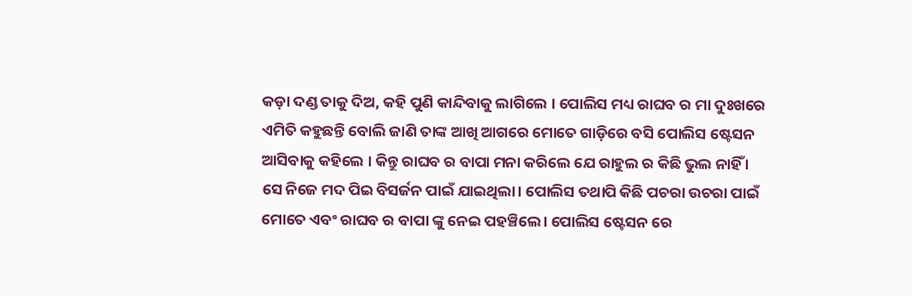କଡ଼ା ଦଣ୍ଡ ତାକୁ ଦିଅ, କହି ପୁଣି କାନ୍ଦିବାକୁ ଲାଗିଲେ । ପୋଲିସ ମଧ୍ୟ ରାଘବ ର ମା ଦୁଃଖରେ ଏମିତି କହୁଛନ୍ତି ବୋଲି ଜାଣି ତାଙ୍କ ଆଖି ଆଗରେ ମୋତେ ଗାଡ଼ିରେ ବସି ପୋଲିସ ଷ୍ଟେସନ ଆସିବାକୁ କହିଲେ । କିନ୍ତୁ ରାଘବ ର ବାପା ମନା କରିଲେ ଯେ ରାହୁଲ ର କିଛି ଭୁଲ ନାହିଁ । ସେ ନିଜେ ମଦ ପିଇ ବିସର୍ଜନ ପାଇଁ ଯାଇଥିଲା। ପୋଲିସ ତଥାପି କିଛି ପଚରା ଉଚରା ପାଇଁ ମୋତେ ଏବଂ ରାଘବ ର ବାପା ଙ୍କୁ ନେଇ ପହଞ୍ଚିଲେ। ପୋଲିସ ଷ୍ଟେସନ ରେ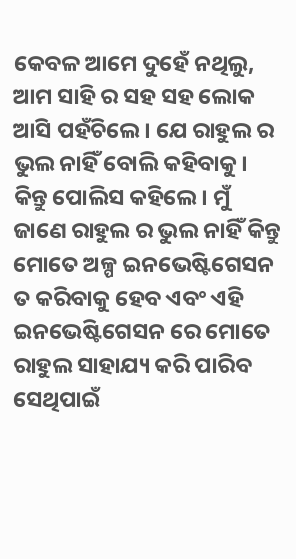କେବଳ ଆମେ ଦୁହେଁ ନଥିଲୁ, ଆମ ସାହି ର ସହ ସହ ଲୋକ ଆସି ପହଁଚିଲେ। ଯେ ରାହୁଲ ର ଭୁଲ ନାହିଁ ବୋଲି କହିବାକୁ। କିନ୍ତୁ ପୋଲିସ କହିଲେ। ମୁଁ ଜାଣେ ରାହୁଲ ର ଭୁଲ ନାହିଁ କିନ୍ତୁ ମୋତେ ଅଳ୍ପ ଇନଭେଷ୍ଟିଗେସନ ତ କରିବାକୁ ହେବ ଏବଂ ଏହି ଇନଭେଷ୍ଟିଗେସନ ରେ ମୋତେ ରାହୁଲ ସାହାଯ୍ୟ କରି ପାରିବ ସେଥିପାଇଁ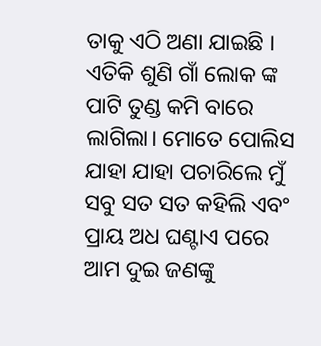ତାକୁ ଏଠି ଅଣା ଯାଇଛି । ଏତିକି ଶୁଣି ଗାଁ ଲୋକ ଙ୍କ ପାଟି ତୁଣ୍ଡ କମି ବାରେ ଲାଗିଲା। ମୋତେ ପୋଲିସ ଯାହା ଯାହା ପଚାରିଲେ ମୁଁ ସବୁ ସତ ସତ କହିଲି ଏବଂ ପ୍ରାୟ ଅଧ ଘଣ୍ଟାଏ ପରେ ଆମ ଦୁଇ ଜଣଙ୍କୁ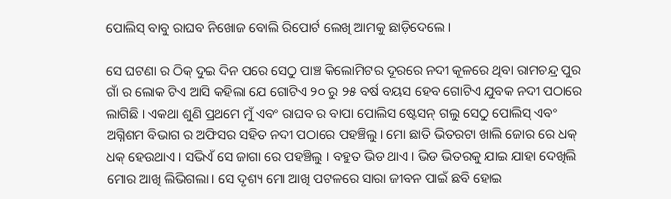ପୋଲିସ୍ ବାବୁ ରାଘବ ନିଖୋଜ ବୋଲି ରିପୋର୍ଟ ଲେଖି ଆମକୁ ଛାଡ଼ିଦେଲେ ।

ସେ ଘଟଣା ର ଠିକ୍ ଦୁଇ ଦିନ ପରେ ସେଠୁ ପାଞ୍ଚ କିଲୋମିଟର ଦୂରରେ ନଦୀ କୂଳରେ ଥିବା ରାମଚନ୍ଦ୍ର ପୁର ଗାଁ ର ଲୋକ ଟିଏ ଆସି କହିଲା ଯେ ଗୋଟିଏ ୨୦ ରୁ ୨୫ ବର୍ଷ ବୟସ ହେବ ଗୋଟିଏ ଯୁବକ ନଦୀ ପଠାରେ ଲାଗିଛି । ଏକଥା ଶୁଣି ପ୍ରଥମେ ମୁଁ ଏବଂ ରାଘବ ର ବାପା ପୋଲିସ ଷ୍ଟେସନ୍ ଗଲୁ ସେଠୁ ପୋଲିସ୍ ଏବଂ ଅଗ୍ନିଶମ ବିଭାଗ ର ଅଫିସର ସହିତ ନଦୀ ପଠାରେ ପହଞ୍ଚିଲୁ। ମୋ ଛାତି ଭିତରଟା ଖାଲି ଜୋର ରେ ଧକ୍ ଧକ୍ ହେଉଥାଏ। ସଭିଏଁ ସେ ଜାଗା ରେ ପହଞ୍ଚିଲୁ । ବହୁତ ଭିଡ ଥାଏ। ଭିଡ ଭିତରକୁ ଯାଇ ଯାହା ଦେଖିଲି ମୋର ଆଖି ଲିଭିଗଲା। ସେ ଦୃଶ୍ୟ ମୋ ଆଖି ପଟଳରେ ସାରା ଜୀବନ ପାଇଁ ଛବି ହୋଇ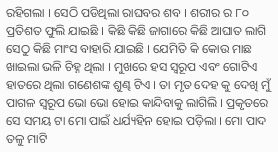ରହିଗଲା । ସେଠି ପଡିଥିଲା ରାଘବର ଶବ । ଶରୀର ର ୮୦ ପ୍ରତିଶତ ଫୁଲି ଯାଇଛି । କିଛି କିଛି ଜାଗାରେ କିଛି ଆଘାତ ଲାଗି ସେଠୁ କିଛି ମାଂସ ବାହାରି ଯାଇଛି । ଯେମିତି କି କୋଉ ମାଛ ଖାଇଲା ଭଳି ଚିହ୍ନ ଥିଲା । ମୁଖରେ ହସ ସ୍ବରୂପ ଏବଂ ଗୋଟିଏ ହାତରେ ଥିଲା ଗଣେଶଙ୍କ ଶୁଣ୍ଢ ଟିଏ । ତା ମୃତ ଦେହ କୁ ଦେଖି ମୁଁ ପାଗଳ ସ୍ବରୂପ ଭୋ ଭୋ ହୋଇ କାନ୍ଦିବାକୁ ଲାଗିଲି । ପ୍ରକୃତରେ ସେ ସମୟ ଟା ମୋ ପାଇଁ ଧର୍ଯ୍ୟହିନ ହୋଇ ପଡ଼ିଲା । ମୋ ପାଦ ତଳୁ ମାଟି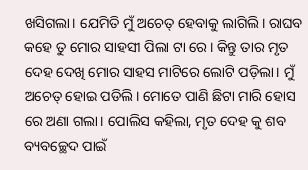ଖସିଗଲା। ଯେମିତି ମୁଁ ଅଚେତ୍ ହେବାକୁ ଲାଗିଲି। ରାଘବ କହେ ତୁ ମୋର ସାହସୀ ପିଲା ଟା ରେ। କିନ୍ତୁ ତାର ମୃତ ଦେହ ଦେଖି ମୋର ସାହସ ମାଟିରେ ଲୋଟି ପଡ଼ିଲା। ମୁଁ ଅଚେତ୍ ହୋଇ ପଡିଲି। ମୋତେ ପାଣି ଛିଟା ମାରି ହୋସ ରେ ଅଣା ଗଲା। ପୋଲିସ କହିଲା, ମୃତ ଦେହ କୁ ଶବ ବ୍ୟବଚ୍ଛେଦ ପାଇଁ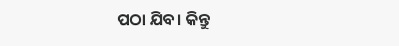ପଠା ଯିବ। କିନ୍ତୁ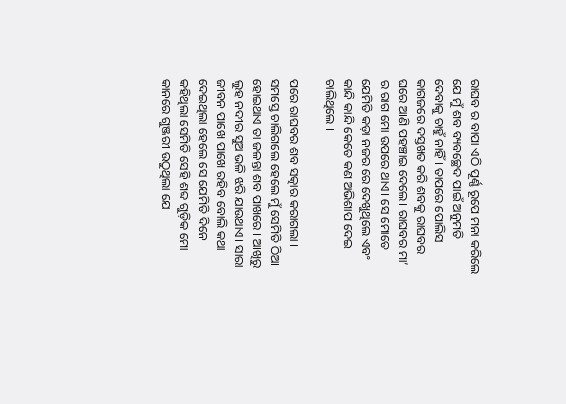ରାଘବ ର ବାପା ଏଠି ପୂର୍ଣ୍ଣ ରୂପେ ମନା କରିଲେ ଯେ ମୁଁ ଶବ ବ୍ୟବଚ୍ଛେଦ ପାଇଁ ଅନୁମତି ଦେବାକୁ ଚାହୁଁ ନାହିଁ । ତାପରେ ପୋଲିସ କାଗଜରେ ଦସ୍ତଖତ କରି ଶବକୁ ରାଘବର ଘରେ ଆଣି ପହଞ୍ଚାଇ ଦେଲେ। ରାଘବର ମା’ ର ରାଗ ମୋ ଉପରେ ଥାଏ। ସେ ମୋତେ ଯେମିତି କଡ଼ା ନଜର ରେ ଦେଖୁଥିଲେ ଏବଂ କାନ୍ଦି କାନ୍ଦି କେତେ କଣ ଅଭିଶାପ ଦେଇ ଚାଲିଥିଲେ ।

ପରେ ରାଘବର ଶବ ସତ୍କାର କରାଗଲା । ସମସ୍ତେ ଚାଲିଗଲେ ହେଲେ ମୁଁ ସେମିତି ଠିଆ ହୋଇଥାଏ ତା ଜଳନ୍ତା ଶବ ପାଖରେ । ଆଖିରୁ ଲୁହ ନଦୀର ସୁଅ ଭଳି ଝରି ଯାଉଥାଏ। ସାରା ଜୀବନ ପାଖେ ପାଖେ ରହିବ ବୋଲି କଥା ଦେଇଥିଲା ହେଲେ ସେ ଯେମିତି ଦିନେ କହିଥିଲା ସେମିତି ସେହି ଶବ୍ଦ ଗୁଡ଼ିକ ମୋ କାନରେ ଗୁଞ୍ଜରୀ ଉଠୁଥିଲା ଯେ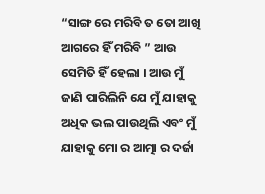“ସାଙ୍ଗ ରେ ମରିବି ତ ତୋ ଆଖି ଆଗରେ ହିଁ ମରିବି ” ଆଉ ସେମିତି ହିଁ ହେଲା । ଆଉ ମୁଁ ଜାଣି ପାରିଲିନି ଯେ ମୁଁ ଯାହାକୁ ଅଧିକ ଭଲ ପାଉଥିଲି ଏବଂ ମୁଁ ଯାହାକୁ ମୋ ର ଆତ୍ମା ର ଦର୍ଜା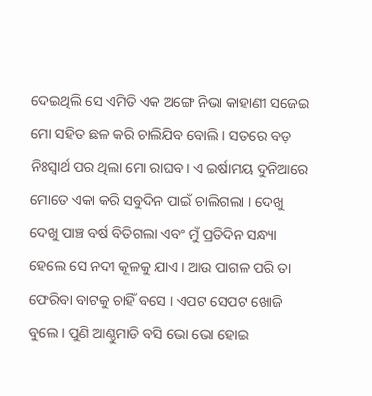ଦେଇଥିଲି ସେ ଏମିତି ଏକ ଅଙ୍ଗେ ନିଭା କାହାଣୀ ସଜେଇ ମୋ ସହିତ ଛଳ କରି ଚାଲିଯିବ ବୋଲି । ସତରେ ବଡ଼ ନିଃସ୍ଵାର୍ଥ ପର ଥିଲା ମୋ ରାଘବ। ଏ ଇର୍ଷାମୟ ଦୁନିଆରେ ମୋତେ ଏକା କରି ସବୁଦିନ ପାଇଁ ଚାଲିଗଲା । ଦେଖୁ ଦେଖୁ ପାଞ୍ଚ ବର୍ଷ ବିତିଗଲା ଏବଂ ମୁଁ ପ୍ରତିଦିନ ସନ୍ଧ୍ୟା ହେଲେ ସେ ନଦୀ କୂଳକୁ ଯାଏ । ଆଉ ପାଗଳ ପରି ତା ଫେରିବା ବାଟକୁ ଚାହିଁ ବସେ । ଏପଟ ସେପଟ ଖୋଜି ବୁଲେ । ପୁଣି ଆଣ୍ଠୁମାଡି ବସି ଭୋ ଭୋ ହୋଇ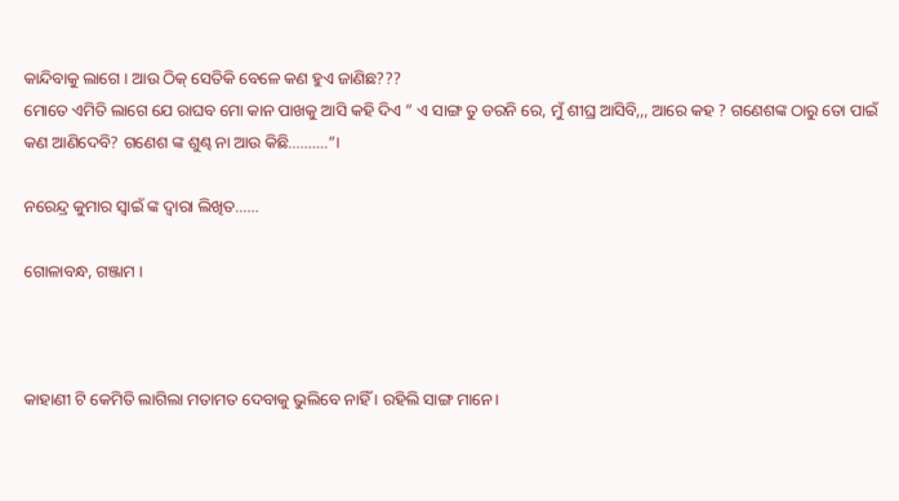କାନ୍ଦିବାକୁ ଲାଗେ । ଆଉ ଠିକ୍ ସେତିକି ବେଳେ କଣ ହୁଏ ଜାଣିଛ???
ମୋତେ ଏମିତି ଲାଗେ ଯେ ରାଘବ ମୋ କାନ ପାଖକୁ ଆସି କହି ଦିଏ ” ଏ ସାଙ୍ଗ ତୁ ଡରନି ରେ, ମୁଁ ଶୀଘ୍ର ଆସିବି,,, ଆରେ କହ ? ଗଣେଶଙ୍କ ଠାରୁ ତୋ ପାଇଁ କଣ ଆଣିଦେବି? ଗଣେଶ ଙ୍କ ଶୁଣ୍ଢ ନା ଆଉ କିଛି……….”।

ନରେନ୍ଦ୍ର କୁମାର ସ୍ବାଇଁ ଙ୍କ ଦ୍ଵାରା ଲିଖିତ……

ଗୋଳାବନ୍ଧ, ଗଞ୍ଜାମ ।



କାହାଣୀ ଟି କେମିତି ଲାଗିଲା ମତାମତ ଦେବାକୁ ଭୁଲିବେ ନାହିଁ । ରହିଲି ସାଙ୍ଗ ମାନେ।